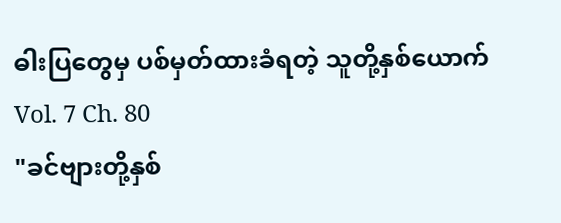ဓါးပြတွေမှ ပစ်မှတ်ထားခံရတဲ့ သူတို့နှစ်ယောက်
Vol. 7 Ch. 80
"ခင်ဗျားတို့နှစ်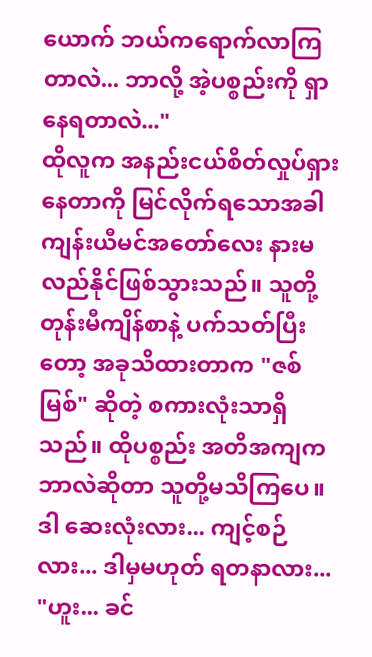ယောက် ဘယ်ကရောက်လာကြတာလဲ... ဘာလို့ အဲ့ပစ္စည်းကို ရှာနေရတာလဲ..."
ထိုလူက အနည်းငယ်စိတ်လှုပ်ရှားနေတာကို မြင်လိုက်ရသောအခါ ကျန်းယီမင်အတော်လေး နားမလည်နိုင်ဖြစ်သွားသည်။ သူတို့ တုန်းမီကျိန်စာနဲ့ ပက်သတ်ပြီးတော့ အခုသိထားတာက "ဇစ်မြစ်" ဆိုတဲ့ စကားလုံးသာရှိသည်။ ထိုပစ္စည်း အတိအကျက ဘာလဲဆိုတာ သူတို့မသိကြပေ။ ဒါ ဆေးလုံးလား... ကျင့်စဉ်လား... ဒါမှမဟုတ် ရတနာလား...
"ဟူး... ခင်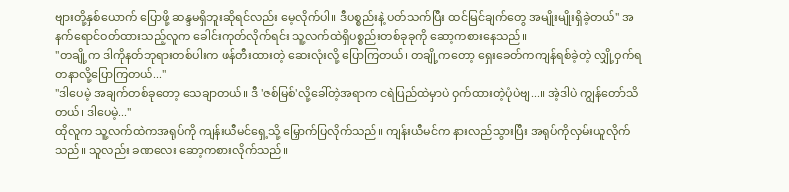ဗျားတို့နှစ်ယောက် ပြောဖို့ ဆန္ဒမရှိဘူးဆိုရင်လည်း မေ့လိုက်ပါ။ ဒီပစ္စည်းနဲ့ ပတ်သက်ပြီး ထင်မြင်ချက်တွေ အမျိုးမျိုးရှိခဲ့တယ်" အနက်ရောင်ဝတ်ထားသည့်လူက ခေါင်းကုတ်လိုက်ရင်း သူ့လက်ထဲရှိပစ္စည်းတစ်ခုခုကို ဆော့ကစားနေသည်။
"တချို့က ဒါကိုနတ်ဘုရားတစ်ပါးက ဖန်တီးထားတဲ့ ဆေးလုံးလို့ ပြောကြတယ်၊ တချို့ကတော့ ရှေးခေတ်ကကျန်ရစ်ခဲ့တဲ့ လျှို့ဝှက်ရတနာလို့ပြောကြတယ်..."
"ဒါပေမဲ့ အချက်တစ်ခုတော့ သေချာတယ်။ ဒီ 'ဇစ်မြစ်'လို့ခေါ်တဲ့အရာက ငရဲပြည်ထဲမှာပဲ ဝှက်ထားတဲ့ပုံပဲဗျ...။ အဲ့ဒါပဲ ကျွန်တော်သိတယ်၊ ဒါပေမဲ့..."
ထိုလူက သူ့လက်ထဲကအရုပ်ကို ကျန်းယီမင်ရှေ့သို့ မြှောက်ပြလိုက်သည်။ ကျန်းယီမင်က နားလည်သွားပြီး အရုပ်ကိုလှမ်းယူလိုက်သည်။ သူလည်း ခဏလေး ဆော့ကစားလိုက်သည်။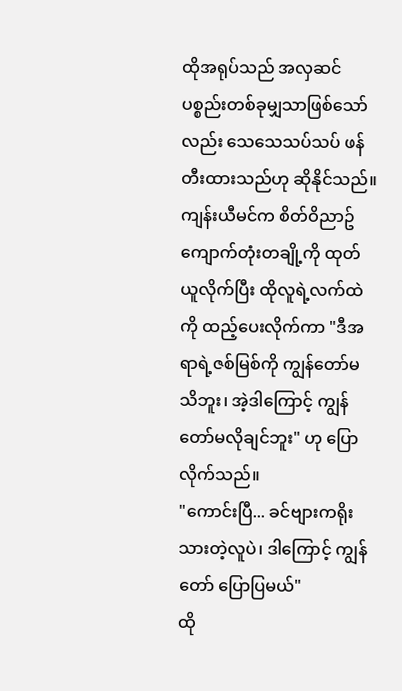ထိုအရုပ်သည် အလှဆင်ပစ္စည်းတစ်ခုမျှသာဖြစ်သော်လည်း သေသေသပ်သပ် ဖန်တီးထားသည်ဟု ဆိုနိုင်သည်။ ကျန်းယီမင်က စိတ်ဝိညာဥ်ကျောက်တုံးတချို့ကို ထုတ်ယူလိုက်ပြီး ထိုလူရဲ့လက်ထဲကို ထည့်ပေးလိုက်ကာ "ဒီအရာရဲ့ဇစ်မြစ်ကို ကျွန်တော်မသိဘူး၊ အဲ့ဒါကြောင့် ကျွန်တော်မလိုချင်ဘူး" ဟု ပြောလိုက်သည်။
"ကောင်းပြီ... ခင်ဗျားကရိုးသားတဲ့လူပဲ၊ ဒါကြောင့် ကျွန်တော် ပြောပြမယ်"
ထို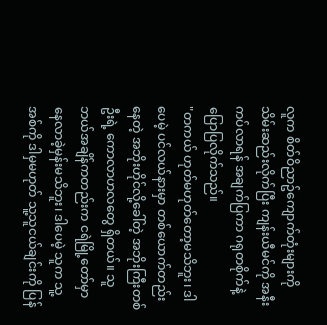လူက စိတ်ဝိညာဥ်ကျောက်တုံးများကို သိမ်းဆည်းလိုက်ပြီး ကျန်းယီမင်ကို အနီးကပ်လာရန် အချက်ပြကာ ဂရုတစိုက်နဲ့ ပြောပြလိုက်သည်။
"တကယ် ဟုတ်မဟုတ်တော့မသိဘူး၊ ဒါပေမဲ့ ပင်လယ်နားမှာ တစ်ယောက်တည်းနေတဲ့ အဘိုးဟိုင်လို့ခေါ်တဲ့ အဘိုးကြီးတစ်ဦးရဲ့ ကောလာဟလတွေ ရှိတယ်။ သူဘယ်အချိန်ကတည်းက ငရဲမြို့တော်မှာ နေလာခဲ့မှန်းမသိဘူး၊ ဒါပေမဲ့ သူက သူ့အစ်ကို ဒါမှမဟုတ် သူ့သူငယ်ချင်းကို ပြန်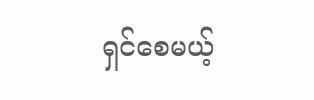ရှင်စေမယ့်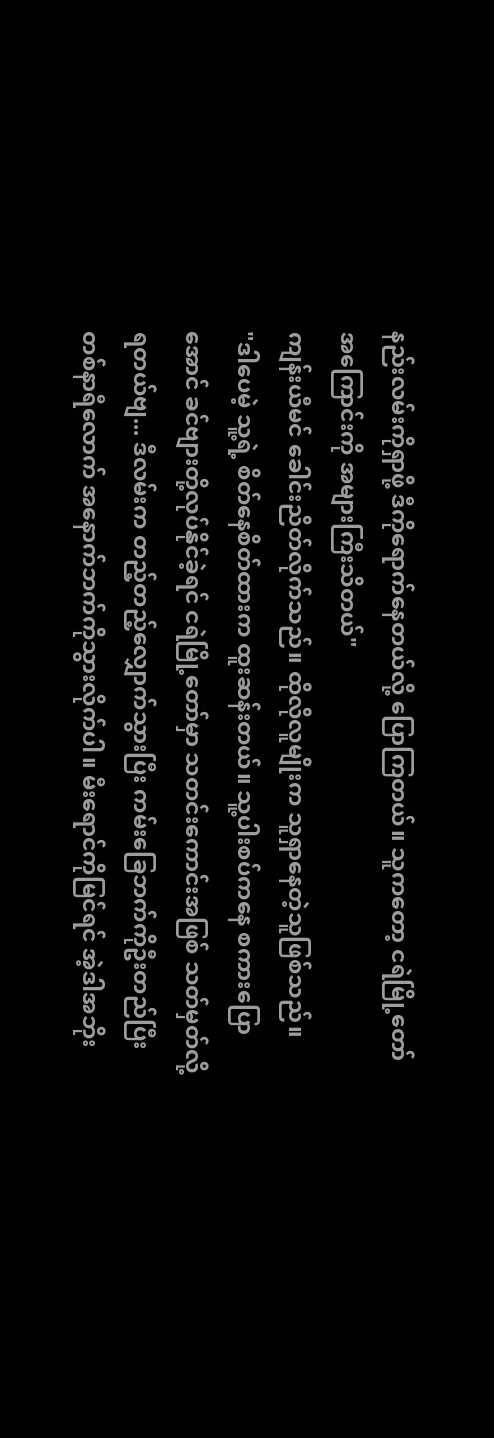နည်းလမ်းကိုရှာဖို့ ဒီကိုရောက်နေတယ်လို့ ပြောကြတယ်။ သူကတော့ ငရဲမြို့တော်အကြောင်းကို အများကြီးသိတယ်"
ကျန်းယီမင် ခေါင်းညိတ်လိုက်သည်။ ထိုလိုလူမျိုးက သူရှာနေတဲ့သူဖြစ်သည်။
"ဒါပေမဲ့ သူ့ရဲ့ စိတ်နေစိတ်ထားက ထူးဆန်းတယ်။ သူ့ပါးစပ်ကနေ စကားပြောအောင် ခင်ဗျားတို့လုပ်နိုင်ခဲ့ရင် ငရဲမြို့တော်မှာ သတင်းကောင်းအဖြစ် သတ်မှတ်လို့ရတယ်ဗျ... ဒီလမ်းက တည့်တည့်လျှောက်သွားပြီး ကမ်းခြေဘက်ကိုဦးတည်ပြီး တစ်နာရီလောက် အနောက်ဘက်ကိုသွားလိုက်ပါ။ မီးရောင်ကိုမြင်ရင် အဲ့ဒါအဘိုး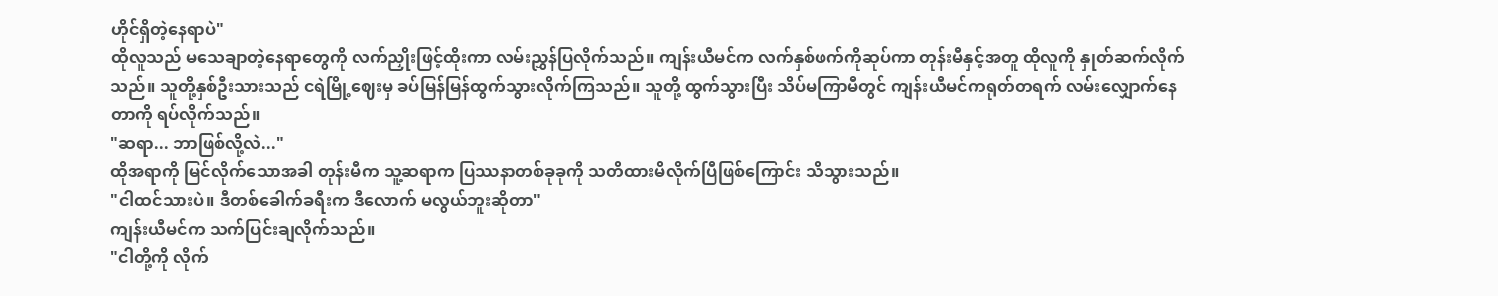ဟိုင်ရှိတဲ့နေရာပဲ"
ထိုလူသည် မသေချာတဲ့နေရာတွေကို လက်ညှိုးဖြင့်ထိုးကာ လမ်းညွှန်ပြလိုက်သည်။ ကျန်းယီမင်က လက်နှစ်ဖက်ကိုဆုပ်ကာ တုန်းမီနှင့်အတူ ထိုလူကို နှုတ်ဆက်လိုက်သည်။ သူတို့နှစ်ဦးသားသည် ငရဲမြို့ဈေးမှ ခပ်မြန်မြန်ထွက်သွားလိုက်ကြသည်။ သူတို့ ထွက်သွားပြီး သိပ်မကြာမီတွင် ကျန်းယီမင်ကရုတ်တရက် လမ်းလျှောက်နေတာကို ရပ်လိုက်သည်။
"ဆရာ... ဘာဖြစ်လို့လဲ..."
ထိုအရာကို မြင်လိုက်သောအခါ တုန်းမီက သူ့ဆရာက ပြဿနာတစ်ခုခုကို သတိထားမိလိုက်ပြီဖြစ်ကြောင်း သိသွားသည်။
"ငါထင်သားပဲ။ ဒီတစ်ခေါက်ခရီးက ဒီလောက် မလွယ်ဘူးဆိုတာ"
ကျန်းယီမင်က သက်ပြင်းချလိုက်သည်။
"ငါတို့ကို လိုက်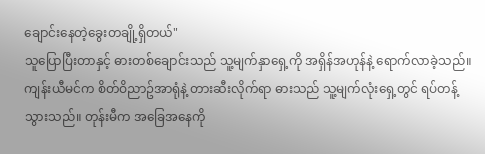ချောင်းနေတဲ့ခွေးတချို့ရှိတယ်"
သူပြောပြီးတာနှင့် ဓားတစ်ချောင်းသည် သူ့မျက်နှာရှေ့ကို အရှိန်အဟုန်နဲ့ ရောက်လာခဲ့သည်။ ကျန်းယီမင်က စိတ်ဝိညာဥ်အာရုံနဲ့ တားဆီးလိုက်ရာ ဓားသည် သူ့မျက်လုံးရှေ့တွင် ရပ်တန့်သွားသည်။ တုန်းမီက အခြေအနေကို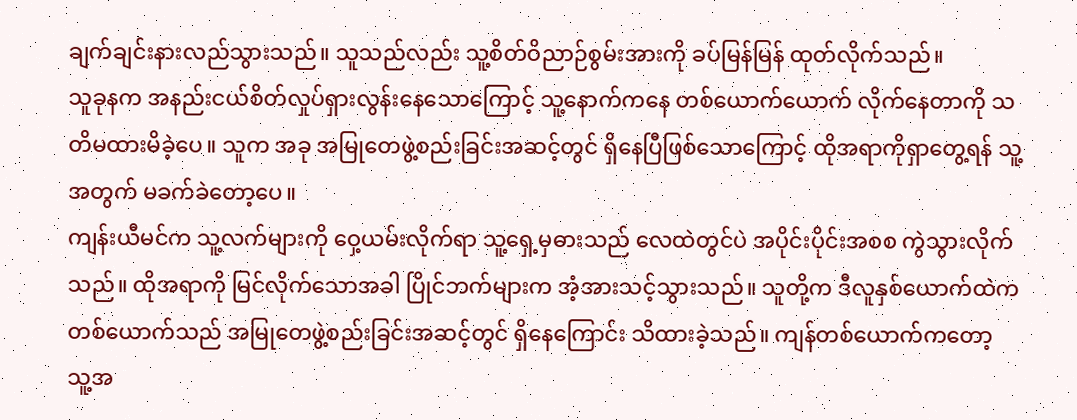ချက်ချင်းနားလည်သွားသည်။ သူသည်လည်း သူ့စိတ်ဝိညာဉ်စွမ်းအားကို ခပ်မြန်မြန် ထုတ်လိုက်သည်။
သူခုနက အနည်းငယ်စိတ်လှုပ်ရှားလွန်းနေသောကြောင့် သူ့နောက်ကနေ တစ်ယောက်ယောက် လိုက်နေတာကို သတိမထားမိခဲ့ပေ။ သူက အခု အမြုတေဖွဲ့စည်းခြင်းအဆင့်တွင် ရှိနေပြီဖြစ်သောကြောင့် ထိုအရာကိုရှာတွေ့ရန် သူ့အတွက် မခက်ခဲတော့ပေ။
ကျန်းယီမင်က သူ့လက်များကို ဝှေ့ယမ်းလိုက်ရာ သူ့ရှေ့မှဓားသည် လေထဲတွင်ပဲ အပိုင်းပိုင်းအစစ ကွဲသွားလိုက်သည်။ ထိုအရာကို မြင်လိုက်သောအခါ ပြိုင်ဘက်များက အံ့အားသင့်သွားသည်။ သူတို့က ဒီလူနှစ်ယောက်ထဲက တစ်ယောက်သည် အမြုတေဖွဲ့စည်းခြင်းအဆင့်တွင် ရှိနေကြောင်း သိထားခဲ့သည်။ ကျန်တစ်ယောက်ကတော့ သူ့အ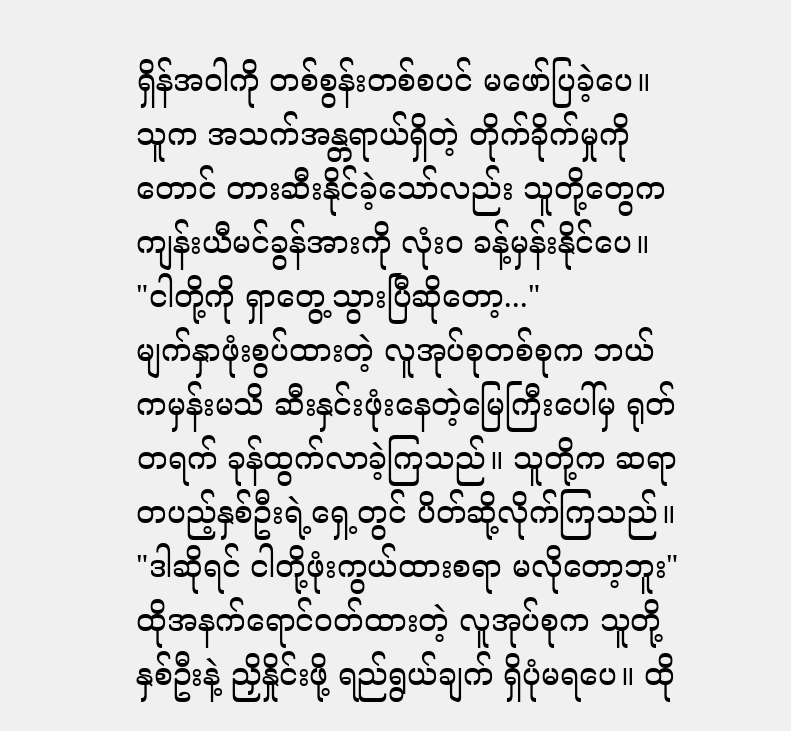ရှိန်အဝါကို တစ်စွန်းတစ်စပင် မဖော်ပြခဲ့ပေ။ သူက အသက်အန္တရာယ်ရှိတဲ့ တိုက်ခိုက်မှုကိုတောင် တားဆီးနိုင်ခဲ့သော်လည်း သူတို့တွေက ကျန်းယီမင်ခွန်အားကို လုံးဝ ခန့်မှန်းနိုင်ပေ။
"ငါတို့ကို ရှာတွေ့သွားပြီဆိုတော့..."
မျက်နှာဖုံးစွပ်ထားတဲ့ လူအုပ်စုတစ်စုက ဘယ်ကမှန်းမသိ ဆီးနှင်းဖုံးနေတဲ့မြေကြီးပေါ်မှ ရုတ်တရက် ခုန်ထွက်လာခဲ့ကြသည်။ သူတို့က ဆရာတပည့်နှစ်ဦးရဲ့ရှေ့တွင် ပိတ်ဆို့လိုက်ကြသည်။
"ဒါဆိုရင် ငါတို့ဖုံးကွယ်ထားစရာ မလိုတော့ဘူး"
ထိုအနက်ရောင်ဝတ်ထားတဲ့ လူအုပ်စုက သူတို့နှစ်ဦးနဲ့ ညှိနှိုင်းဖို့ ရည်ရွယ်ချက် ရှိပုံမရပေ။ ထို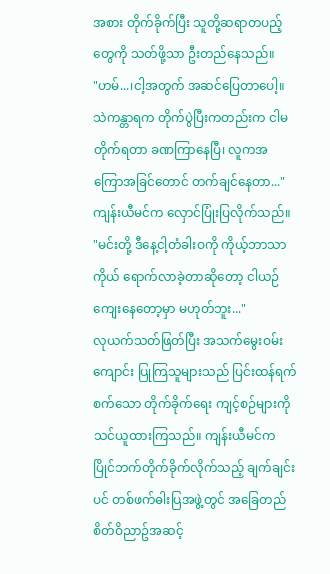အစား တိုက်ခိုက်ပြီး သူတို့ဆရာတပည့်တွေကို သတ်ဖို့သာ ဦးတည်နေသည်။
"ဟမ်...၊ငါ့အတွက် အဆင်ပြေတာပေါ့။ သဲကန္တာရက တိုက်ပွဲပြီးကတည်းက ငါမတိုက်ရတာ ခဏကြာနေပြီ၊ လူကအကြောအခြင်တောင် တက်ချင်နေတာ..." ကျန်းယီမင်က လှောင်ပြုံးပြလိုက်သည်။
"မင်းတို့ ဒီနေ့ငါ့တံခါးဝကို ကိုယ့်ဘာသာကိုယ် ရောက်လာခဲ့တာဆိုတော့ ငါယဉ်ကျေးနေတော့မှာ မဟုတ်ဘူး..."
လုယက်သတ်ဖြတ်ပြီး အသက်မွေးဝမ်းကျောင်း ပြုကြသူများသည် ပြင်းထန်ရက်စက်သော တိုက်ခိုက်ရေး ကျင့်စဉ်များကို သင်ယူထားကြသည်။ ကျန်းယီမင်က ပြိုင်ဘက်တိုက်ခိုက်လိုက်သည့် ချက်ချင်းပင် တစ်ဖက်ဓါးပြအဖွဲ့တွင် အခြေတည်စိတ်ဝိညာဥ်အဆင့်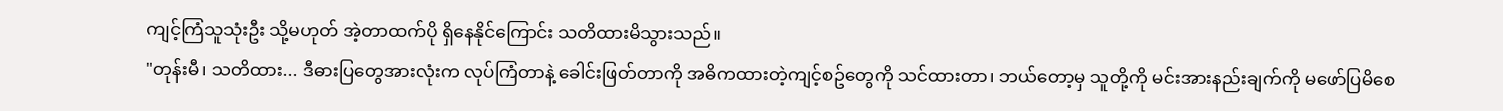ကျင့်ကြံသူသုံးဦး သို့မဟုတ် အဲ့တာထက်ပို ရှိနေနိုင်ကြောင်း သတိထားမိသွားသည်။
"တုန်းမီ၊ သတိထား... ဒီဓားပြတွေအားလုံးက လုပ်ကြံတာနဲ့ ခေါင်းဖြတ်တာကို အဓိကထားတဲ့ကျင့်စဥ်တွေကို သင်ထားတာ၊ ဘယ်တော့မှ သူတို့ကို မင်းအားနည်းချက်ကို မဖော်ပြမိစေ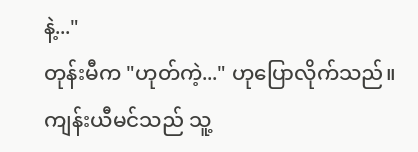နဲ့..."
တုန်းမီက "ဟုတ်ကဲ့..." ဟုပြောလိုက်သည်။
ကျန်းယီမင်သည် သူ့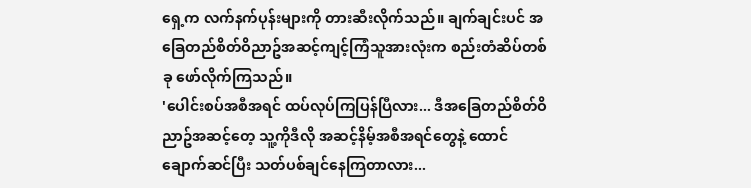ရှေ့က လက်နက်ပုန်းများကို တားဆီးလိုက်သည်။ ချက်ချင်းပင် အခြေတည်စိတ်ဝိညာဥ်အဆင့်ကျင့်ကြံသူအားလုံးက စည်းတံဆိပ်တစ်ခု ဖော်လိုက်ကြသည်။
'ပေါင်းစပ်အစီအရင် ထပ်လုပ်ကြပြန်ပြီလား... ဒီအခြေတည်စိတ်ဝိညာဥ်အဆင့်တေ့ သူ့ကိုဒီလို အဆင့်နိမ့်အစီအရင်တွေနဲ့ ထောင်ချောက်ဆင်ပြီး သတ်ပစ်ချင်နေကြတာလား...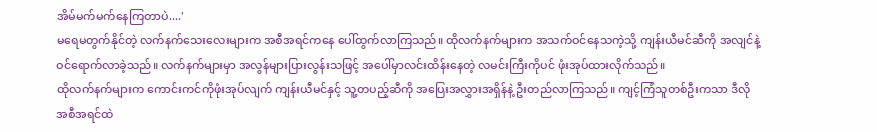အိမ်မက်မက်နေကြတာပဲ....'
မရေမတွက်နိုင်တဲ့ လက်နက်သေးလေးများက အစီအရင်ကနေ ပေါ်ထွက်လာကြသည်။ ထိုလက်နက်များက အသက်ဝင်နေသကဲ့သို့ ကျန်းယီမင်ဆီကို အလျင်နဲ့ဝင်ရောက်လာခဲ့သည်။ လက်နက်များမှာ အလွန်များပြားလွန်းသဖြင့် အပေါ်မှာလင်းထိန်းနေတဲ့ လမင်းကြီးကိုပင် ဖုံးအုပ်ထားလိုက်သည်။
ထိုလက်နက်များက ကောင်းကင်ကိုဖုံးအုပ်လျက် ကျန်းယီမင်နှင့် သူ့တပည့်ဆီကို အပြေးအလွှားအရှိန်နဲ့ ဦးတည်လာကြသည်။ ကျင့်ကြံသူတစ်ဦးကသာ ဒီလိုအစီအရင်ထဲ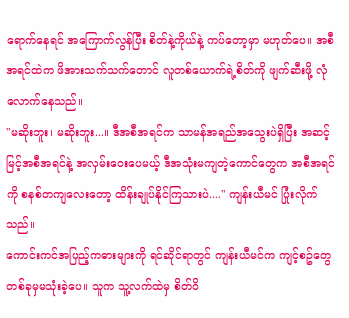ရောက်နေရင် အကြောက်လွန်ပြီး စိတ်နဲ့ကိုယ်နဲ့ ကပ်တော့မှာ မဟုတ်ပေ။ အစီအရင်ထဲက ဖိအားသက်သက်တောင် လူတစ်ယောက်ရဲ့စိတ်ကို ဖျက်ဆီးဖို့ လုံလောက်နေသည်။
"မဆိုးဘူး၊ မဆိုးဘူး...။ ဒီအစီအရင်က သာမန်အရည်အသွေးပဲရှိပြီး အဆင့်မြင့်အစီအရင်နဲ့ အလှမ်းဝေးပေမယ့် ဒီအသုံးမကျတဲ့ကောင်တွေက အစီအရင်ကို စနစ်တကျလေးတော့ ထိန်းချုပ်နိုင်ကြသားပဲ...." ကျန်းယီမင် ပြုံးလိုက်သည်။
ကောင်းကင်အပြည့်ကဓားများကို ရင်ဆိုင်ရာတွင် ကျန်းယီမင်က ကျင့်စဥ်တွေ တစ်ခုမှမသုံးခဲ့ပေ။ သူက သူ့လက်ထဲမှ စိတ်ဝိ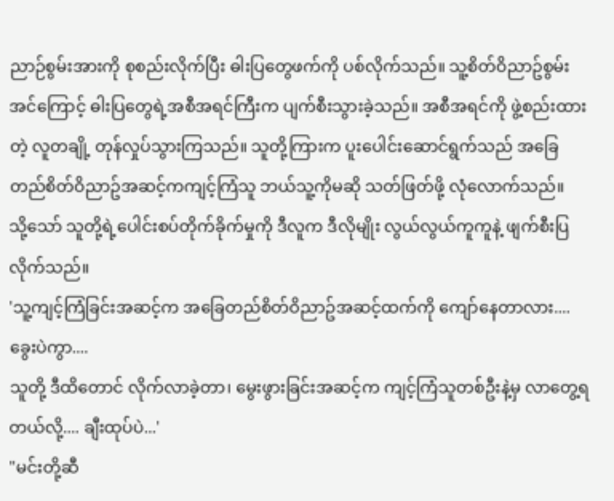ညာဉ်စွမ်းအားကို စုစည်းလိုက်ပြီး ဓါးပြတွေဖက်ကို ပစ်လိုက်သည်။ သူ့စိတ်ဝိညာဥ်စွမ်းအင်ကြောင့် ဓါးပြတွေရဲ့အစီအရင်ကြီးက ပျက်စီးသွားခဲ့သည်။ အစီအရင်ကို ဖွဲ့စည်းထားတဲ့ လူတချို့ တုန်လှုပ်သွားကြသည်။ သူတို့ကြားက ပူးပေါင်းဆောင်ရွက်သည် အခြေတည်စိတ်ဝိညာဥ်အဆင့်ကကျင့်ကြံသူ ဘယ်သူ့ကိုမဆို သတ်ဖြတ်ဖို့ လုံလောက်သည်။
သို့သော် သူတို့ရဲ့ပေါင်းစပ်တိုက်ခိုက်မှုကို ဒီလူက ဒီလိုမျိုး လွယ်လွယ်ကူကူနဲ့ ဖျက်စီးပြလိုက်သည်။
'သူ့ကျင့်ကြံခြင်းအဆင့်က အခြေတည်စိတ်ဝိညာဥ်အဆင့်ထက်ကို ကျော်နေတာလား.... ခွေးပဲကွာ....
သူတို့ ဒီထိတောင် လိုက်လာခဲ့တာ၊ မွေးဖွားခြင်းအဆင့်က ကျင့်ကြံသူတစ်ဦးနဲ့မှ လာတွေ့ရတယ်လို့.... ချီးထုပ်ပဲ...'
"မင်းတို့ဆီ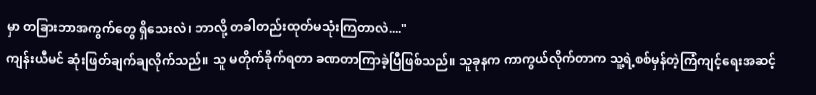မှာ တခြားဘာအကွက်တွေ ရှိသေးလဲ၊ ဘာလို့ တခါတည်းထုတ်မသုံးကြတာလဲ...."
ကျန်းယီမင် ဆုံးဖြတ်ချက်ချလိုက်သည်။ သူ မတိုက်ခိုက်ရတာ ခဏတာကြာခဲ့ပြီဖြစ်သည်။ သူခုနက ကာကွယ်လိုက်တာက သူ့ရဲ့စစ်မှန်တဲ့ကြံကျင့်ရေးအဆင့်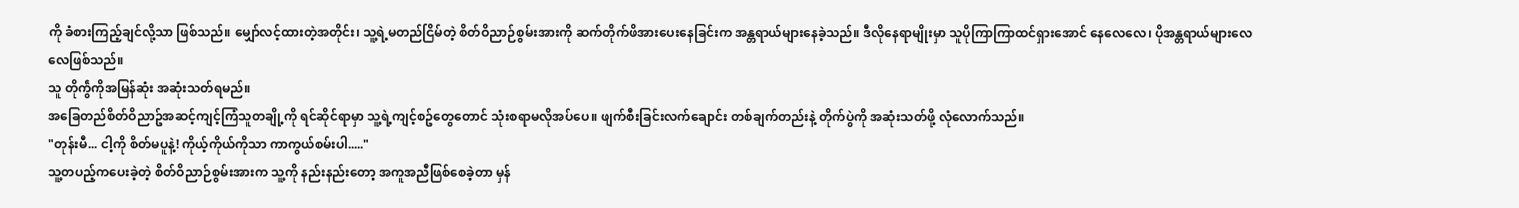ကို ခံစားကြည့်ချင်လို့သာ ဖြစ်သည်။ မျှော်လင့်ထားတဲ့အတိုင်း၊ သူ့ရဲ့မတည်ငြိမ်တဲ့ စိတ်ဝိညာဉ်စွမ်းအားကို ဆက်တိုက်ဖိအားပေးနေခြင်းက အန္တရာယ်များနေခဲ့သည်။ ဒီလိုနေရာမျိုးမှာ သူပိုကြာကြာထင်ရှားအောင် နေလေလေ၊ ပိုအန္တရာယ်များလေလေဖြစ်သည်။
သူ တိုက်ွဲကိုအမြန်ဆုံး အဆုံးသတ်ရမည်။
အခြေတည်စိတ်ဝိညာဥ်အဆင့်ကျင့်ကြံသူတချို့ကို ရင်ဆိုင်ရာမှာ သူ့ရဲ့ကျင့်စဥ်တွေတောင် သုံးစရာမလိုအပ်ပေ။ ဖျက်စီးခြင်းလက်ချောင်း တစ်ချက်တည်းနဲ့ တိုက်ပွဲကို အဆုံးသတ်ဖို့ လုံလောက်သည်။
"တုန်းမီ... ငါ့ကို စိတ်မပူနဲ့! ကိုယ့်ကိုယ်ကိုသာ ကာကွယ်စမ်းပါ....."
သူ့တပည့်ကပေးခဲ့တဲ့ စိတ်ဝိညာဉ်စွမ်းအားက သူ့ကို နည်းနည်းတော့ အကူအညီဖြစ်စေခဲ့တာ မှန်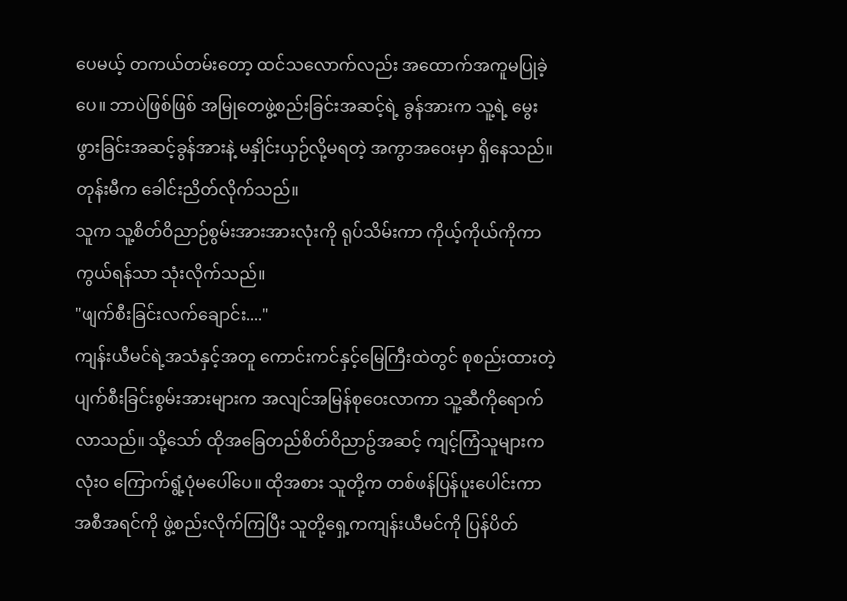ပေမယ့် တကယ်တမ်းတော့ ထင်သလောက်လည်း အထောက်အကူမပြုခဲ့ပေ။ ဘာပဲဖြစ်ဖြစ် အမြုတေဖွဲ့စည်းခြင်းအဆင့်ရဲ့ ခွန်အားက သူ့ရဲ့ မွေးဖွားခြင်းအဆင့်ခွန်အားနဲ့ မနှိုင်းယှဉ်လို့မရတဲ့ အကွာအဝေးမှာ ရှိနေသည်။ တုန်းမီက ခေါင်းညိတ်လိုက်သည်။
သူက သူ့စိတ်ဝိညာဉ်စွမ်းအားအားလုံးကို ရုပ်သိမ်းကာ ကိုယ့်ကိုယ်ကိုကာကွယ်ရန်သာ သုံးလိုက်သည်။
"ဖျက်စီးခြင်းလက်ချောင်း...."
ကျန်းယီမင်ရဲ့အသံနှင့်အတူ ကောင်းကင်နှင့်မြေကြီးထဲတွင် စုစည်းထားတဲ့ ပျက်စီးခြင်းစွမ်းအားများက အလျင်အမြန်စုဝေးလာကာ သူ့ဆီကိုရောက်လာသည်။ သို့သော် ထိုအခြေတည်စိတ်ဝိညာဥ်အဆင့် ကျင့်ကြံသူများက လုံးဝ ကြောက်ရွံ့ပုံမပေါ်ပေ။ ထိုအစား သူတို့က တစ်ဖန်ပြန်ပူးပေါင်းကာ အစီအရင်ကို ဖွဲ့စည်းလိုက်ကြပြီး သူတို့ရှေ့ကကျန်းယီမင်ကို ပြန်ပိတ်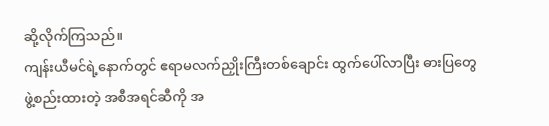ဆို့လိုက်ကြသည်။
ကျန်းယီမင်ရဲ့နောက်တွင် ဧရာမလက်ညှိုးကြီးတစ်ချောင်း ထွက်ပေါ်လာပြီး ဓားပြတွေဖွဲ့စည်းထားတဲ့ အစီအရင်ဆီကို အ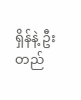ရှိန်နဲ့ ဦးတည်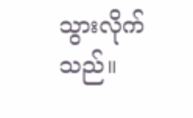သွားလိုက်သည်။